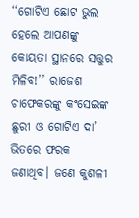‘‘ଗୋଟିଏ ଛୋଟ ଭୁଲ ହେଲେ ଆପଣଙ୍କୁ କୋୟତା ସ୍ଥାନରେ ସତ୍ତୁର ମିଳିବ!’’ ରାଜେଶ ଚାଫେକରଙ୍କୁ କଂସେଇଙ୍କ ଛୁରୀ ଓ ଗୋଟିଏ ଦା’ ଭିତରେ ଫରକ ଜଣାଥିବ। ଜଣେ କୁଶଳୀ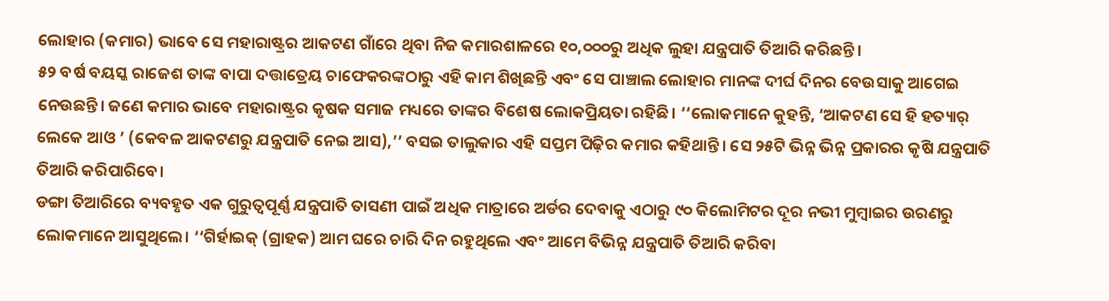ଲୋହାର (କମାର) ଭାବେ ସେ ମହାରାଷ୍ଟ୍ରର ଆକଟଣ ଗାଁରେ ଥିବା ନିଜ କମାରଶାଳରେ ୧୦,୦୦୦ରୁ ଅଧିକ ଲୁହା ଯନ୍ତ୍ରପାତି ତିଆରି କରିଛନ୍ତି।
୫୨ ବର୍ଷ ବୟସ୍କ ରାଜେଶ ତାଙ୍କ ବାପା ଦତ୍ତାତ୍ରେୟ ଚାଫେକରଙ୍କଠାରୁ ଏହି କାମ ଶିଖିଛନ୍ତି ଏବଂ ସେ ପାଞ୍ଚାଲ ଲୋହାର ମାନଙ୍କ ଦୀର୍ଘ ଦିନର ବେଉସାକୁ ଆଗେଇ ନେଉଛନ୍ତି। ଜଣେ କମାର ଭାବେ ମହାରାଷ୍ଟ୍ରର କୃଷକ ସମାଜ ମଧ୍ୟରେ ତାଙ୍କର ବିଶେଷ ଲୋକପ୍ରିୟତା ରହିଛି। ‘‘ଲୋକମାନେ କୁହନ୍ତି, ‘ଆକଟଣ ସେ ହି ହତ୍ୟାର୍ ଲେକେ ଆଓ ’ (କେବଳ ଆକଟଣରୁ ଯନ୍ତ୍ରପାତି ନେଇ ଆସ),’’ ବସଇ ତାଲୁକାର ଏହି ସପ୍ତମ ପିଢ଼ିର କମାର କହିଥାନ୍ତି। ସେ ୨୫ଟି ଭିନ୍ନ ଭିନ୍ନ ପ୍ରକାରର କୃଷି ଯନ୍ତ୍ରପାତି ତିଆରି କରିପାରିବେ।
ଡଙ୍ଗା ତିଆରିରେ ବ୍ୟବହୃତ ଏକ ଗୁରୁତ୍ୱପୂର୍ଣ୍ଣ ଯନ୍ତ୍ରପାତି ତାସଣୀ ପାଇଁ ଅଧିକ ମାତ୍ରାରେ ଅର୍ଡର ଦେବାକୁ ଏଠାରୁ ୯୦ କିଲୋମିଟର ଦୂର ନଭୀ ମୁମ୍ବାଇର ଉରଣରୁ ଲୋକମାନେ ଆସୁଥିଲେ। ‘‘ଗିର୍ହାଇକ୍ (ଗ୍ରାହକ) ଆମ ଘରେ ଚାରି ଦିନ ରହୁଥିଲେ ଏବଂ ଆମେ ବିଭିନ୍ନ ଯନ୍ତ୍ରପାତି ତିଆରି କରିବା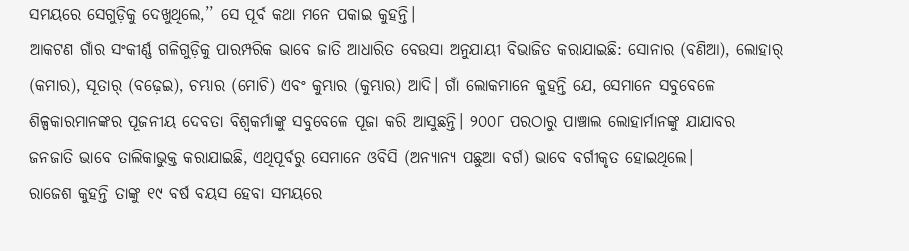ସମୟରେ ସେଗୁଡ଼ିକୁ ଦେଖୁଥିଲେ,’’ ସେ ପୂର୍ବ କଥା ମନେ ପକାଇ କୁହନ୍ତି।
ଆକଟଣ ଗାଁର ସଂକୀର୍ଣ୍ଣ ଗଳିଗୁଡ଼ିକୁ ପାରମ୍ପରିକ ଭାବେ ଜାତି ଆଧାରିତ ବେଉସା ଅନୁଯାୟୀ ବିଭାଜିତ କରାଯାଇଛି: ସୋନାର (ବଣିଆ), ଲୋହାର୍ (କମାର), ସୂତାର୍ (ବଢ଼େଇ), ଚମ୍ଭାର (ମୋଚି) ଏବଂ କୁମ୍ଭାର (କୁମ୍ଭାର) ଆଦି। ଗାଁ ଲୋକମାନେ କୁହନ୍ତି ଯେ, ସେମାନେ ସବୁବେଳେ ଶିଳ୍ପକାରମାନଙ୍କର ପୂଜନୀୟ ଦେବତା ବିଶ୍ୱକର୍ମାଙ୍କୁ ସବୁବେଳେ ପୂଜା କରି ଆସୁଛନ୍ତି। ୨୦୦୮ ପରଠାରୁ ପାଞ୍ଚାଲ ଲୋହାର୍ମାନଙ୍କୁ ଯାଯାବର ଜନଜାତି ଭାବେ ତାଲିକାଭୁକ୍ତ କରାଯାଇଛି, ଏଥିପୂର୍ବରୁ ସେମାନେ ଓବିସି (ଅନ୍ୟାନ୍ୟ ପଛୁଆ ବର୍ଗ) ଭାବେ ବର୍ଗୀକୃତ ହୋଇଥିଲେ।
ରାଜେଶ କୁହନ୍ତି ତାଙ୍କୁ ୧୯ ବର୍ଷ ବୟସ ହେବା ସମୟରେ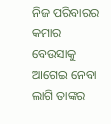ନିଜ ପରିବାରର କମାର ବେଉସାକୁ ଆଗେଇ ନେବା ଲାଗି ତାଙ୍କର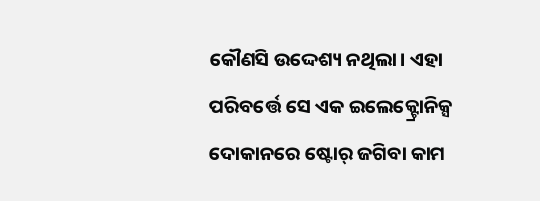କୌଣସି ଉଦ୍ଦେଶ୍ୟ ନଥିଲା। ଏହା ପରିବର୍ତ୍ତେ ସେ ଏକ ଇଲେକ୍ଟ୍ରୋନିକ୍ସ ଦୋକାନରେ ଷ୍ଟୋର୍ ଜଗିବା କାମ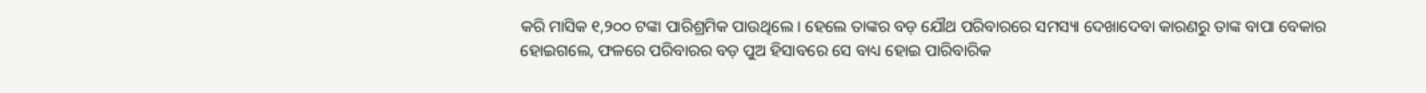କରି ମାସିକ ୧,୨୦୦ ଟଙ୍କା ପାରିଶ୍ରମିକ ପାଉଥିଲେ । ହେଲେ ତାଙ୍କର ବଡ଼ ଯୌଥ ପରିବାରରେ ସମସ୍ୟା ଦେଖାଦେବା କାରଣରୁ ତାଙ୍କ ବାପା ବେକାର ହୋଇଗଲେ, ଫଳରେ ପରିବାରର ବଡ଼ ପୁଅ ହିସାବରେ ସେ ବାଧ୍ୟ ହୋଇ ପାରିବାରିକ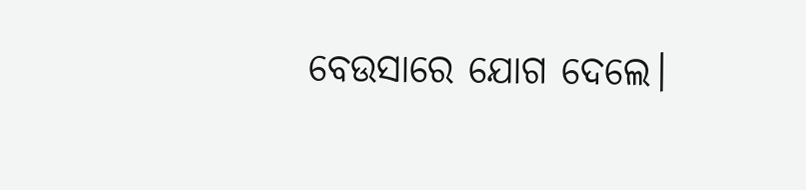ବେଉସାରେ ଯୋଗ ଦେଲେ।